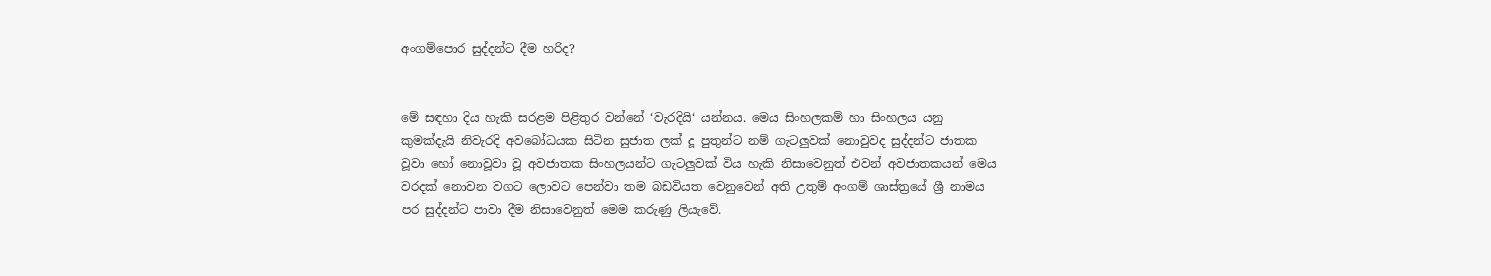අංගම්‍පොර සුද්දන්ට දීම හරිද?


මේ සඳහා දිය හැකි සරළම පිළිතුර වන්නේ ‘වැරදියි‘ යන්නය. මෙය සිංහලකම් හා සිංහලය යනු කුමක්දැයි නිවැරදි අවබෝධයක සිටින සුජාත ලක් දූ පුතුන්ට නම් ගැටලුවක් නොවුවද සුද්දන්ට ජාතක වූවා හෝ නොවූවා වූ අවජාතක සිංහලයන්ට ගැටලුවක් විය හැකි නිසාවෙනුත් එවන් අවජාතකයන් මෙය වරදක් නොවන වගට ලොවට පෙන්වා තම බඩවියත වෙනුවෙන් අති උතුම් අංගම් ශාස්ත්‍රයේ ශ්‍රී නාමය පර සුද්දන්ට පාවා දීම නිසාවෙනුත් මෙම කරුණු ලියැවේ.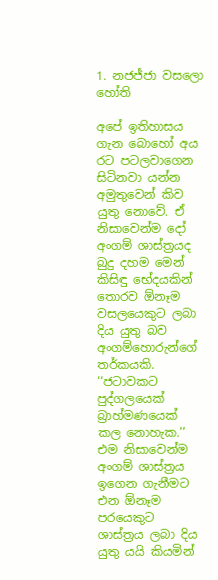1. නජජ්ජා වසලො හෝති

අපේ ඉතිහාසය ගැන බොහෝ අය රට පටලවාගෙන සිටිනවා යන්න අමුතුවෙන් කිව යුතු නොවේ. ඒ නිසාවෙන්ම දෝ අංගම් ශාස්ත්‍රයද බුදු දහම මෙන් කිසිඳු භේදයකින් තොරව ඕනෑම වසලයෙකුට ලබා දිය යුතු බව අංගම්හොරුන්ගේ තර්කයකි. ‘‘ජටාවකට පුද්ගලයෙක් බ්‍රාහ්මණයෙක් කල නොහැක.‘‘ එම නිසාවෙන්ම අංගම් ශාස්ත්‍රය ඉගෙන ගැනීමට එන ඕනෑම පරයෙකුට ශාස්ත්‍රය ලබා දිය යුතු යයි කියමින්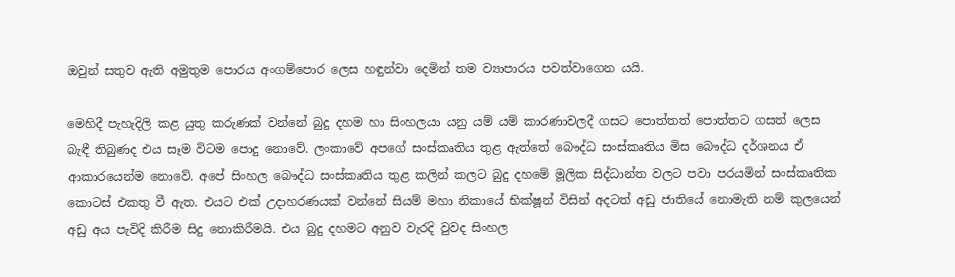ඔවුන් සතුව ඇති අමුතුම පොරය අංගම්පොර ලෙස හඳුන්වා දෙමින් තම ව්‍යාපාරය පවත්වාගෙන යයි.

මෙහිදී පැහැදිලි කළ යුතු කරුණක් වන්නේ බුදු දහම හා සිංහලයා යනු යම් යම් කාරණාවලදී ගසට පොත්තත් පොත්තට ගසත් ලෙස බැඳී තිබුණද එය සෑම විටම පොදු නොවේ. ලංකාවේ අපගේ සංස්කෘතිය තුළ ඇත්තේ බෞද්ධ සංස්කෘතිය මිස බෞද්ධ දර්ශනය ඒ ආකාරයෙන්ම නොවේ. අපේ සිංහල බෞද්ධ සංස්කෘතිය තුළ කලින් කලට බුදු දහමේ මූලික සිද්ධාන්ත වලට පවා පරයමින් සංස්කෘතික කොටස් එකතු වී ඇත. එයට එක් උදාහරණයක් වන්නේ සියම් මහා නිකායේ භික්ෂූන් විසින් අදටත් අඩු ජාතියේ නොමැති නම් කුලයෙන් අඩු අය පැවිදි කිරීම සිදු නොකිරීමයි. එය බුදු දහමට අනුව වැරදි වුවද සිංහල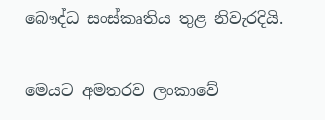බෞද්ධ සංස්කෘතිය තුළ නිවැරදියි.

මෙයට අමතරව ලංකාවේ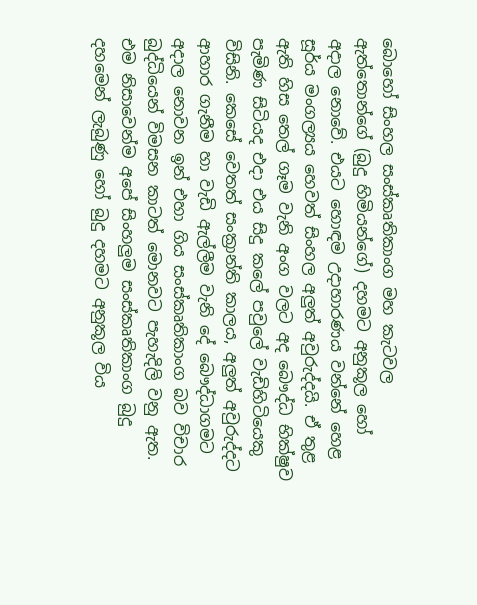බොහෝ සිංහල සංස්කෘතිකාංග මහ කැටවල ඇත්තොන්ගේ (බුදු හිමියන්ගේ) දහමට අනුකූල හෝ අදාල නොවේ. එයට හොඳම උදාහාරණය වන්නේ හෙළ සූර්ය මංගල්‍යය හෙවත් සිංහල අලුත් අවුරුද්දයි. ඒ තුළ ඇති හිස තෙල් ගෑම වැනි අංග වලට අද බෞද්ධ භික්ෂුව පැමිණ සිටියද එදා එය සිදු කලේ පවුලේ වැඩිහිටියෙකු විසිනි. කෙසේ වෙතත් සංක්‍රාන්ති කාලය, අලුත් අවුරුද්දට ආහාර ගැනීම හා වැඩි ඇල්ලීම වැනි දේ බෞද්ධාගමට අදාල නොවන ඉන් එහා ගිය සංස්කෘතිකාංග බව විචාර බුද්ධියෙන් විමසන කාටත් මොනවට පැහැදිලි වනු ඇත. එම නිසාවෙන්ම අපේ සිංහලුම සංස්කෘතිකාංග බුදු දහමෙන් ලැබුණු හෝ බුදු දහමට අනුකූල විය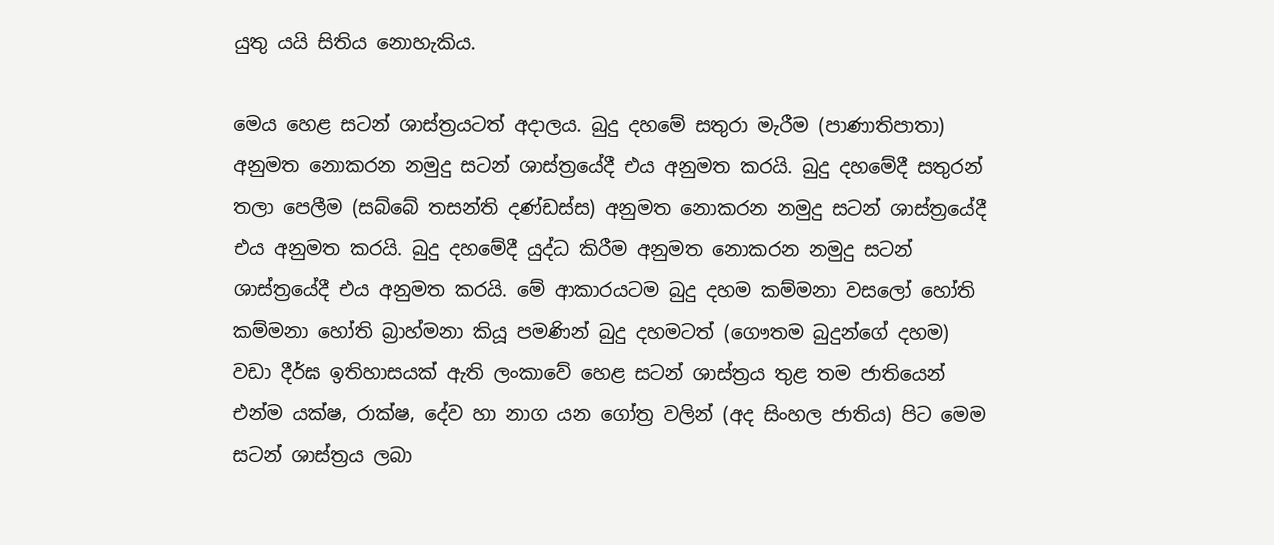යුතු යයි සිතිය නොහැකිය.

මෙය හෙළ සටන් ශාස්ත්‍රයටත් අදාලය. බුදු දහමේ සතුරා මැරීම (පාණාතිපාතා) අනුමත නොකරන නමුදු සටන් ශාස්ත්‍රයේදී එය අනුමත කරයි. බුදු දහමේදී සතුරන් තලා පෙලීම (සබ්බේ තසන්ති දණ්ඩස්ස) අනුමත නොකරන නමුදු සටන් ශාස්ත්‍රයේදී එය අනුමත කරයි. බුදු දහමේදී යුද්ධ කිරීම අනුමත නොකරන නමුදු සටන් ශාස්ත්‍රයේදී එය අනුමත කරයි. මේ ආකාරයටම බුදු දහම කම්මනා වසලෝ හෝති කම්මනා හෝති බ්‍රාහ්මනා කියූ පමණින් බුදු දහමටත් (ගෞතම බුදුන්ගේ දහම) වඩා දීර්ඝ ඉතිහාසයක් ඇති ලංකාවේ හෙළ සටන් ශාස්ත්‍රය තුළ තම ජාතියෙන් එන්ම යක්ෂ, රාක්ෂ, දේව හා නාග යන ගෝත්‍ර වලින් (අද සිංහල ජාතිය) පිට මෙම සටන් ශාස්ත්‍රය ලබා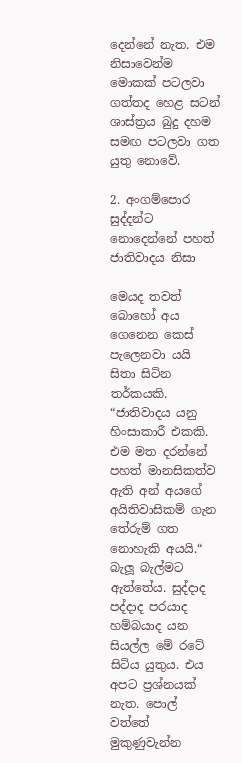දෙන්නේ නැත. එම නිසාවෙන්ම මොකක් පටලවා ගත්තද හෙළ සටන් ශාස්ත්‍රය බුදු දහම සමඟ පටලවා ගත යුතු නොවේ.

2. අංගම්පොර සුද්දන්ට නොදෙන්නේ පහත් ජාතිවාදය නිසා

මෙයද තවත් බොහෝ අය ගෙනෙන කෙස් පැලෙනවා යයි සිතා සිටින තර්කයකි. “ජාතිවාදය යනු හිංසාකාරී එකකි. එම මත දරන්නේ පහත් මානසිකත්ව ඇති අන් අයගේ අයිතිවාසිකම් ගැන තේරුම් ගත නොහැකි අයයි.“ බැලූ බැල්මට ඇත්තේය. සුද්දාද පද්දාද පරයාද හම්බයාද යන සියල්ල මේ රටේ සිටිය යුතුය. එය අපට ප්‍රශ්නයක් නැත. පොල් වත්තේ මුකුණුවැන්න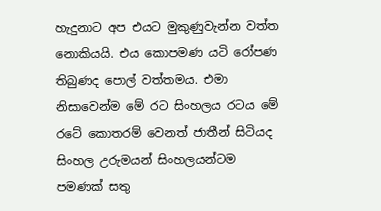හැදුනාට අප එයට මුකුණුවැන්න වත්ත නොකියයි. එය කොපමණ යටි රෝපණ තිබුණද පොල් වත්තමය. එමා නිසාවෙන්ම මේ රට සිංහලය රටය මේ රටේ කොතරම් වෙනත් ජාතීන් සිටියද සිංහල උරුමයන් සිංහලයන්ටම පමණක් සතු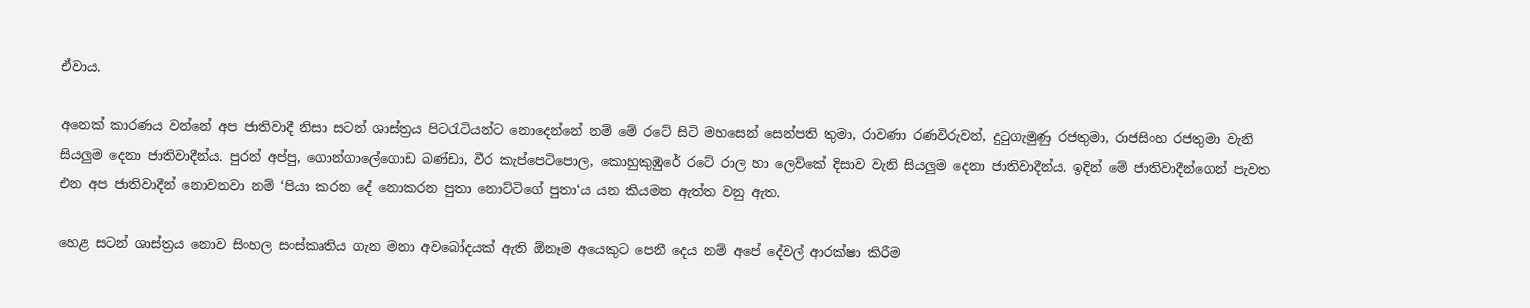ඒවාය.

අනෙක් කාරණය වන්නේ අප ජාතිවාදී නිසා සටන් ශාස්ත්‍රය පිටරැටියන්ට නොදෙන්නේ නම් මේ රටේ සිටි මහසෙන් සෙන්පති තුමා, රාවණා රණවිරුවන්, දුටුගැමුණු රජතුමා, රාජසිංහ රජතුමා වැනි සියලුම දෙනා ජාතිවාදීන්ය. පුරන් අප්පු, ගොන්ගාලේගොඩ බණ්ඩා, වීර කැප්පෙටිපොල, කොහුකුඹුරේ රටේ රාල හා ලෙව්කේ දිසාව වැනි සියලුම දෙනා ජාතිවාදීන්ය. ඉදින් මේ ජාතිවාදීන්ගෙන් පැවත එන අප ජාතිවාදීන් නොවනවා නම් ‘පියා කරන දේ නොකරන පුතා නොට්ටිගේ පුතා‘ය යන කියමන ඇත්ත වනු ඇත.

හෙළ සටන් ශාස්ත්‍රය නොව සිංහල සංස්කෘතිය ගැන මනා අවබෝදයක් ඇති ඕනෑම අයෙකුට පෙනී දෙය නම් අපේ දේවල් ආරක්ෂා කිරීම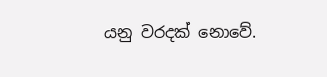යනු වරදක් නොවේ.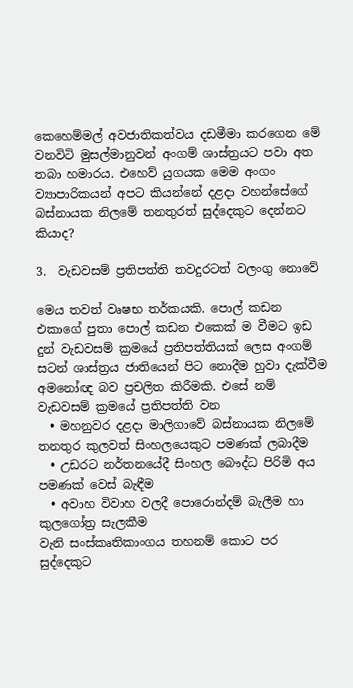කෙහෙම්මල් අවජාතිකත්වය දඩමීමා කරගෙන මේ වනවිටි මුසල්මානුවන් අංගම් ශාස්ත්‍රයට පවා අත තබා හමාරය. එහෙව් යුගයක මෙම අංගං ව්‍යාපාරිකයන් අපට කියන්නේ දළදා වහන්සේගේ බස්නායක නිලමේ තනතුරත් සුද්දෙකුට දෙන්නට කියාද?

3.  වැඩවසම් ප්‍රතිපත්ති තවදුරටත් වලංගු නොවේ

මෙය තවත් වෘෂභ තර්කයකි. පොල් කඩන එකාගේ පුතා පොල් කඩන එකෙක් ම වීමට ඉඩ දුන් වැඩවසම් ක්‍රමයේ ප්‍රතිපත්තියක් ලෙස අංගම් සටන් ශාස්ත්‍රය ජාතියෙන් පිට නොදීම හුවා දැක්වීම අමනෝඥ බව ප්‍රචලිත කිරීමකි. එසේ නම් වැඩවසම් ක්‍රමයේ ප්‍රතිපත්ති වන
  • මහනුවර දළදා මාලිගාවේ බස්නායක නිලමේ තනතුර කුලවත් සිංහලයෙකුට පමණක් ලබාදීම
  • උඩරට නර්තනයේදී සිංහල බෞද්ධ පිරිමි අය පමණක් වෙස් බැඳීම
  • අවාහ විවාහ වලදී පොරොන්දම් බැලීම හා කුලගෝත්‍ර සැලකීම
වැනි සංස්කෘතිකාංගය තහනම් කොට පර සුද්දෙකුට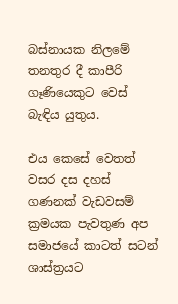බස්නායක නිලමේ තනතුර දී කාපීරි ගෑණියෙකුට වෙස් බැඳිය යුතුය.

එය කෙසේ වෙතත් වසර දස දහස් ගණනක් වැඩවසම් ක්‍රමයක පැවතුණ අප සමාජයේ කාටත් සටන් ශාස්ත්‍රයට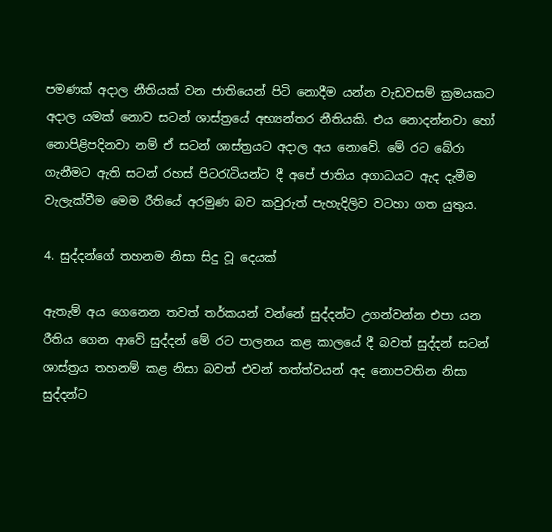පමණක් අදාල නීතියක් වන ජාතියෙන් පිටි නොදීම යන්න වැඩවසම් ක්‍රමයකට අදාල යමක් නොව සටන් ශාස්ත්‍රයේ අභ්‍යන්තර නීතියකි. එය නොදන්නවා හෝ නොපිළිපදිනවා නම් ඒ සටන් ශාස්ත්‍රයට අදාල අය නොවේ. මේ රට බේරා ගැනීමට ඇති සටන් රහස් පිටරැටියන්ට දී අපේ ජාතිය අගාධයට ඇද දැමීම වැලැක්වීම මෙම රීතියේ අරමුණ බව කවුරුත් පැහැදිලිව වටහා ගත යුතුය.

4. සුද්දන්ගේ තහනම නිසා සිදු වූ දෙයක්

ඇතැම් අය ගෙනෙන තවත් තර්කයන් වන්නේ සුද්දන්ට උගන්වන්න එපා යන රීතිය ගෙන ආවේ සුද්දන් මේ රට පාලනය කළ කාලයේ දී බවත් සුද්දන් සටන් ශාස්ත්‍රය තහනම් කළ නිසා බවත් එවන් තත්ත්වයන් අද නොපවතින නිසා සුද්දන්ට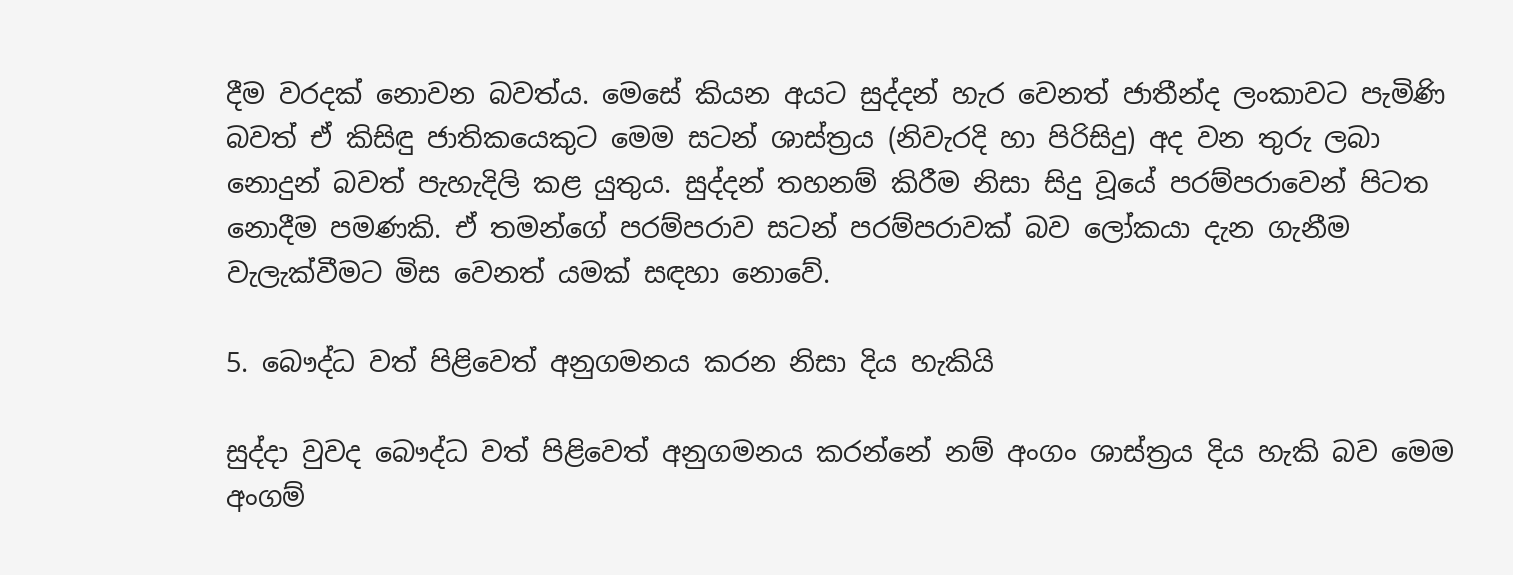දීම වරදක් නොවන බවත්ය. මෙසේ කියන අයට සුද්දන් හැර වෙනත් ජාතීන්ද ලංකාවට පැමිණි බවත් ඒ කිසිඳු ජාතිකයෙකුට මෙම සටන් ශාස්ත්‍රය (නිවැරදි හා පිරිසිදු) අද වන තුරු ලබා නොදුන් බවත් පැහැදිලි කළ යුතුය. සුද්දන් තහනම් කිරීම නිසා සිදු වූයේ පරම්පරාවෙන් පිටත නොදීම පමණකි. ඒ තමන්ගේ පරම්පරාව සටන් පරම්පරාවක් බව ලෝකයා දැන ගැනීම වැලැක්වීමට මිස වෙනත් යමක් සඳහා නොවේ.

5. බෞද්ධ වත් පිළිවෙත් අනුගමනය කරන නිසා දිය හැකියි

සුද්දා වුවද බෞද්ධ වත් පිළිවෙත් අනුගමනය කරන්නේ නම් අංගං ශාස්ත්‍රය දිය හැකි බව මෙම අංගම්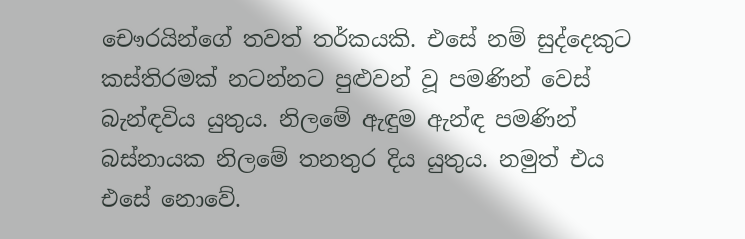චෞරයින්ගේ තවත් තර්කයකි. එසේ නම් සුද්දෙකුට කස්තිරමක් නටන්නට පුළුවන් වූ පමණින් වෙස් බැන්ඳවිය යුතුය. නිලමේ ඇඳුම ඇන්ඳ පමණින් බස්නායක නිලමේ තනතුර දිය යුතුය. නමුත් එය එසේ නොවේ.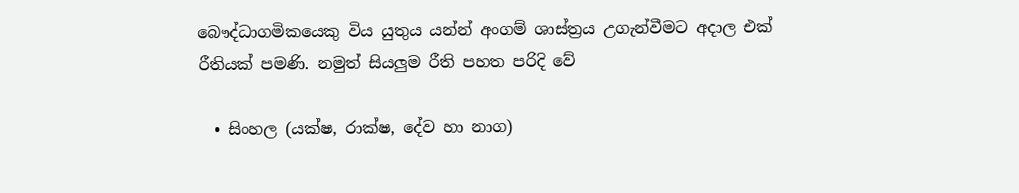බෞද්ධාගමිකයෙකු විය යුතුය යන්න් අංගම් ශාස්ත්‍රය උගැන්වීමට අදාල එක් රීතියක් පමණි. නමුත් සියලුම රීති පහත පරිදි වේ

  • සිංහල (යක්ෂ, රාක්ෂ, දේව හා නාග)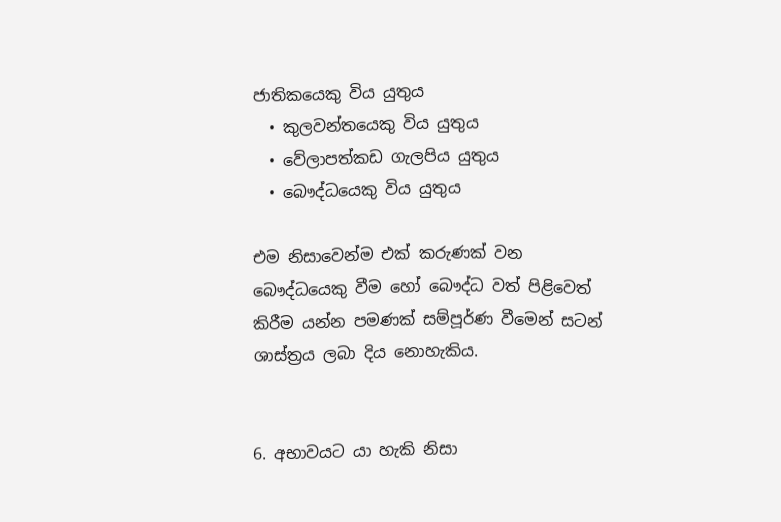ජාතිකයෙකු විය යුතුය
  • කුලවන්තයෙකු විය යුතුය
  • වේලාපත්කඩ ගැලපිය යුතුය
  • බෞද්ධයෙකු විය යුතුය

එම නිසාවෙන්ම එක් කරුණක් වන බෞද්ධයෙකු වීම හෝ බෞද්ධ වත් පිළිවෙත් කිරීම යන්න පමණක් සම්පූර්ණ වීමෙන් සටන් ශාස්ත්‍රය ලබා දිය නොහැකිය.


6. අභාවයට යා හැකි නිසා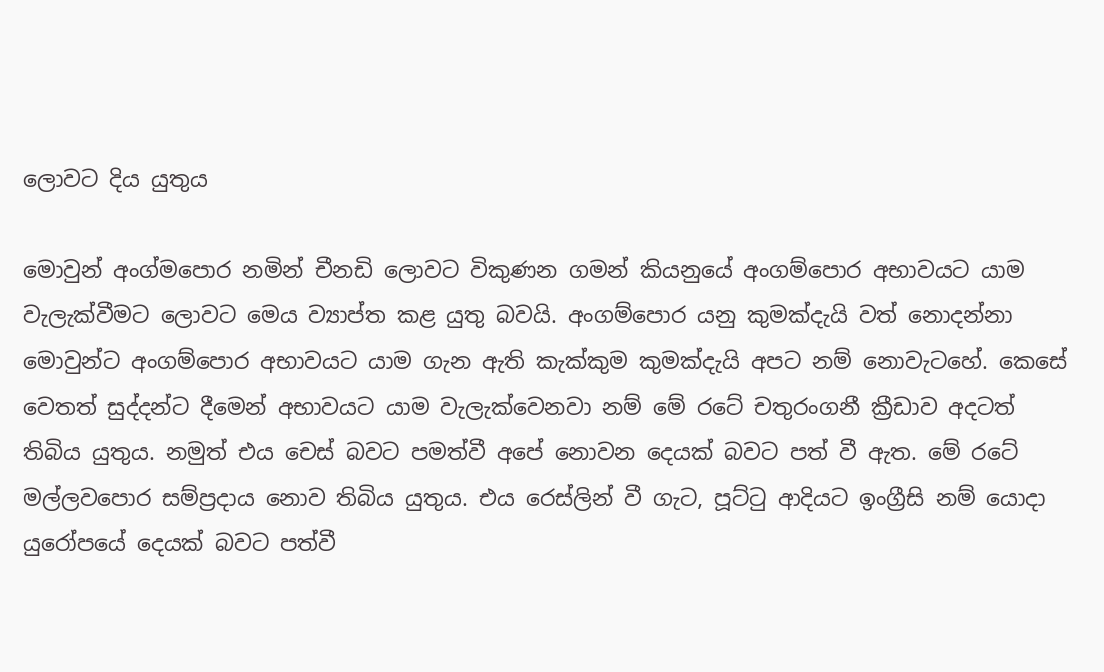ලොවට දිය යුතුය

මොවුන් අංග්මපොර නමින් චීනඩි ලොවට විකුණන ගමන් කියනුයේ අංගම්පොර අභාවයට යාම වැලැක්වීමට ලොවට මෙය ව්‍යාප්ත කළ යුතු බවයි. අංගම්පොර යනු කුමක්දැයි වත් නොදන්නා මොවුන්ට අංගම්පොර අභාවයට යාම ගැන ඇති කැක්කුම කුමක්දැයි අපට නම් නොවැටහේ. කෙසේ වෙතත් සුද්දන්ට දීමෙන් අභාවයට යාම වැලැක්වෙනවා නම් මේ රටේ චතුරංගනී ක්‍රීඩාව අදටත් තිබිය යුතුය. නමුත් එය චෙස් බවට පමත්වී අපේ නොවන දෙයක් බවට පත් වී ඇත. මේ රටේ මල්ලවපොර සම්ප්‍රදාය නොව තිබිය යුතුය. එය රෙස්ලින් වී ගැට, පූට්ටු ආදියට ඉංග්‍රීසි නම් යොදා යුරෝපයේ දෙයක් බවට පත්වී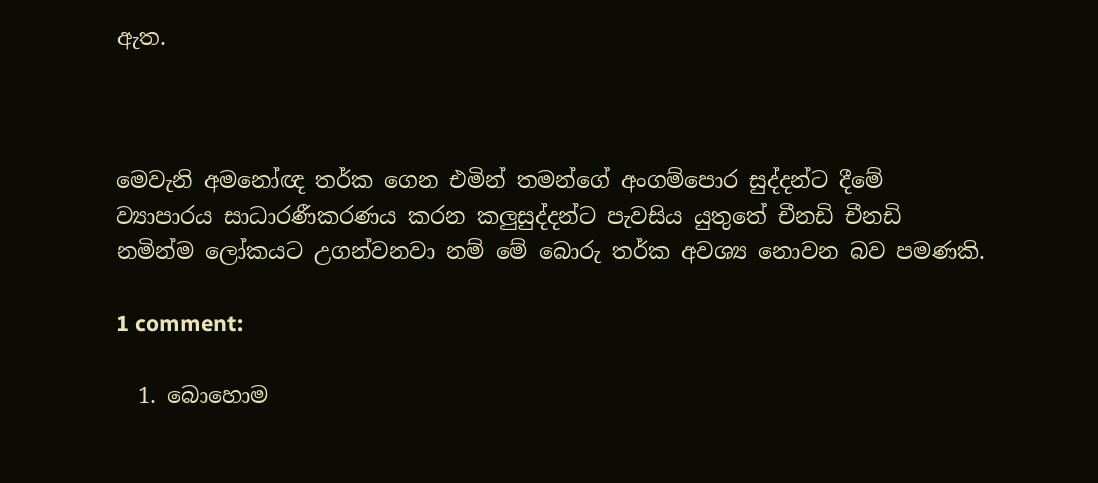ඇත.



මෙවැනි අමනෝඥ තර්ක ගෙන එමින් තමන්ගේ අංගම්පොර සුද්දන්ට දීමේ ව්‍යාපාරය සාධාරණීකරණය කරන කලුසුද්දන්ට පැවසිය යුතුතේ චීනඩි චීනඩි නමින්ම ලෝකයට උගන්වනවා නම් මේ බොරු තර්ක අවශ්‍ය නොවන බව පමණකි.

1 comment:

  1. බොහොම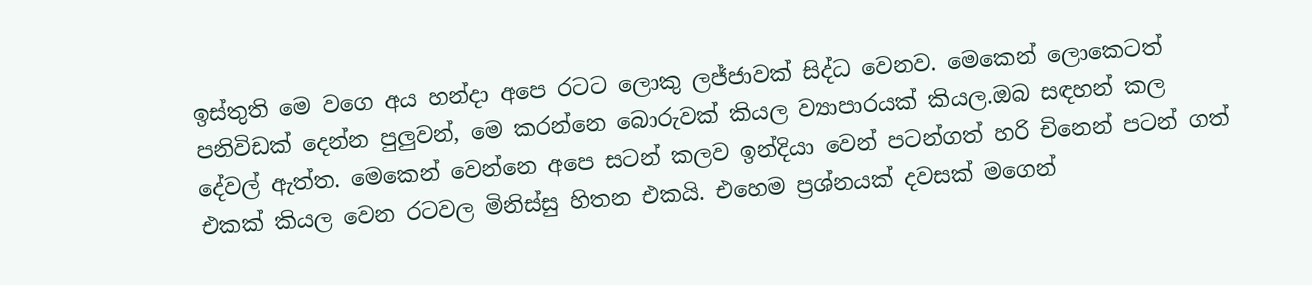ඉස්තුති මෙ වගෙ අය හන්දා අපෙ රටට ලොකු ලජ්ජාවක් සිද්ධ වෙනව. මෙකෙන් ලොකෙටත් පනිවිඩක් දෙන්න පුලුවන්, මෙ කරන්නෙ බොරුවක් කියල ව්‍යාපාරයක් කියල.ඔබ සඳහන් කල දේවල් ඇත්ත. මෙකෙන් වෙන්නෙ අපෙ සටන් කලව ඉන්දියා වෙන් පටන්ගත් හරි චිනෙන් පටන් ගත් එකක් කියල වෙන රටවල මිනිස්සු හිතන එකයි. එහෙම ප්‍රශ්නයක් දවසක් මගෙන්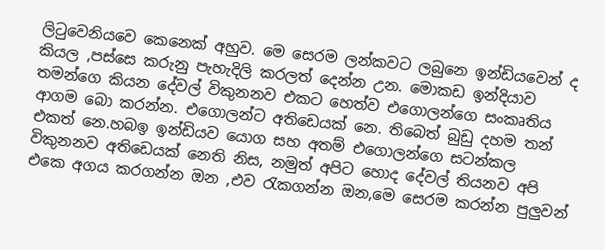ලිටුවෙනියවෙ කෙනෙක් අහුව. මෙ සෙරම ලන්කවට ලබුනෙ ඉන්ඩියවෙන් ද කියල ,පස්සෙ කරුනු පැහැදිලි කරලත් දෙන්න උන. මොකඩ ඉන්දියාව තමන්ගෙ කියන දේවල් විකුනනව එකට හෙත්ව එගොලන්ගෙ සංකෘතිය ආගම බො කරන්න. එගොලන්ට අතිඩෙයක් නෙ. තිබෙත් බුඩු දහම තන් එකත් නෙ.හබඉ ඉන්ඩියව යොග සහ අතම් එගොලන්ගෙ සටන්කල විකුනනව අතිඩෙයක් නෙති නිස, නමුත් අපිට හොද දේවල් තියනව අපි එකෙ අගය කරගන්න ඔන ,එව රැකගන්න ඔන,මෙ සෙරම කරන්න පුලුවන්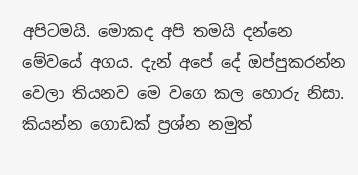අපිටමයි. මොකද අපි තමයි දන්නෙ මේවයේ අගය. දැන් අපේ දේ ඔප්පුකරන්න වෙලා තියනව මෙ වගෙ කල හොරු නිසා. කියන්න ගොඩක් ප්‍රශ්න නමුත්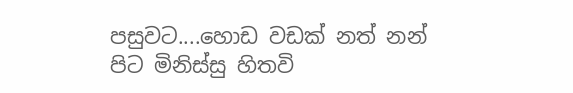පසුවට....හොඩ වඩක් නත් නන් පිට මිනිස්සු හිතවි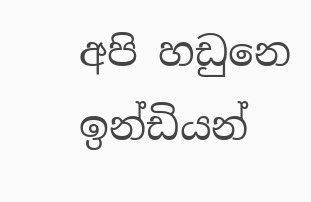අපි හඩුනෙ ඉන්ඩියන්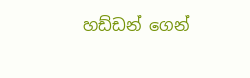හඩ්ඩන් ගෙන්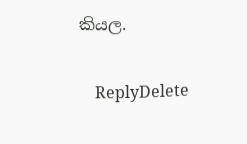කියල.

    ReplyDelete